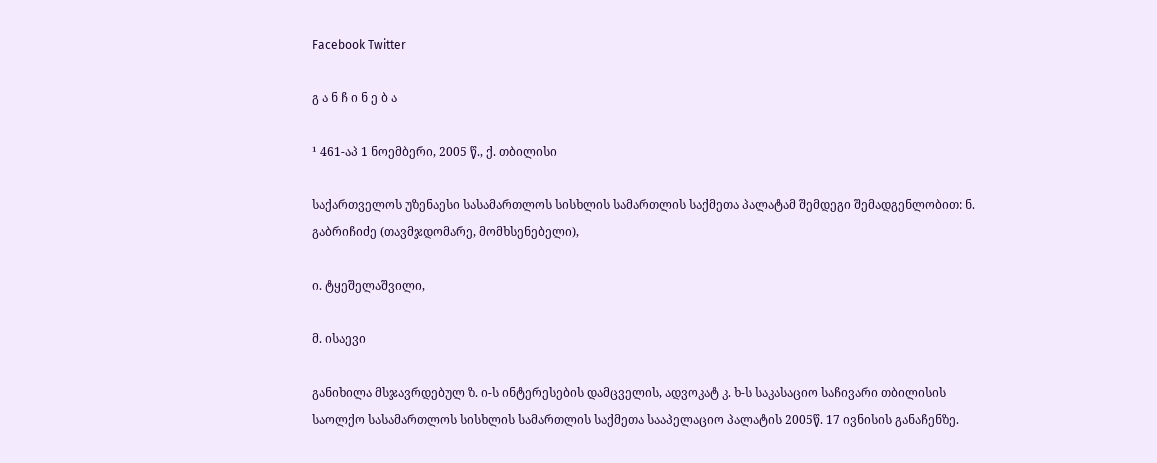Facebook Twitter

გ ა ნ ჩ ი ნ ე ბ ა

¹ 461-აპ 1 ნოემბერი, 2005 წ., ქ. თბილისი

საქართველოს უზენაესი სასამართლოს სისხლის სამართლის საქმეთა პალატამ შემდეგი შემადგენლობით: ნ. გაბრიჩიძე (თავმჯდომარე, მომხსენებელი),

ი. ტყეშელაშვილი,

მ. ისაევი

განიხილა მსჯავრდებულ ზ. ი-ს ინტერესების დამცველის, ადვოკატ კ. ხ-ს საკასაციო საჩივარი თბილისის საოლქო სასამართლოს სისხლის სამართლის საქმეთა სააპელაციო პალატის 2005წ. 17 ივნისის განაჩენზე.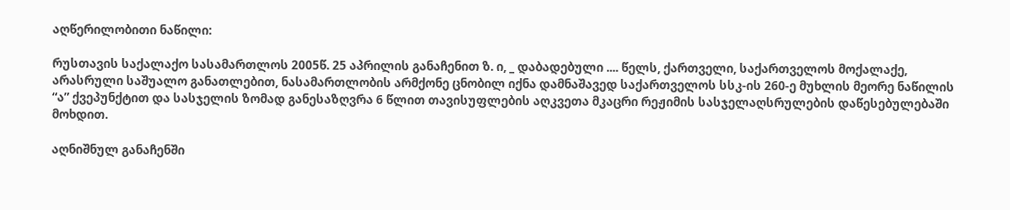აღწერილობითი ნაწილი:

რუსთავის საქალაქო სასამართლოს 2005წ. 25 აპრილის განაჩენით ზ. ი, _ დაბადებული .... წელს, ქართველი, საქართველოს მოქალაქე, არასრული საშუალო განათლებით, ნასამართლობის არმქონე ცნობილ იქნა დამნაშავედ საქართველოს სსკ-ის 260-ე მუხლის მეორე ნაწილის “ა” ქვეპუნქტით და სასჯელის ზომად განესაზღვრა 6 წლით თავისუფლების აღკვეთა მკაცრი რეჟიმის სასჯელაღსრულების დაწესებულებაში მოხდით.

აღნიშნულ განაჩენში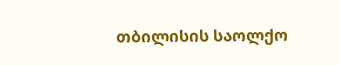თბილისის საოლქო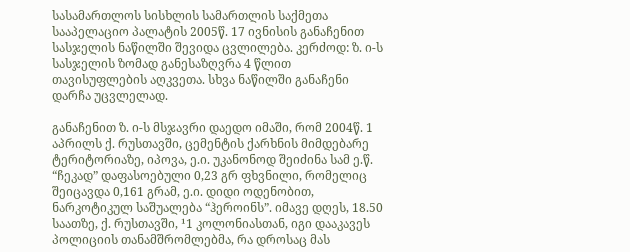სასამართლოს სისხლის სამართლის საქმეთა სააპელაციო პალატის 2005წ. 17 ივნისის განაჩენით სასჯელის ნაწილში შევიდა ცვლილება. კერძოდ: ზ. ი-ს სასჯელის ზომად განესაზღვრა 4 წლით თავისუფლების აღკვეთა. სხვა ნაწილში განაჩენი დარჩა უცვლელად.

განაჩენით ზ. ი-ს მსჯავრი დაედო იმაში, რომ 2004წ. 1 აპრილს ქ. რუსთავში, ცემენტის ქარხნის მიმდებარე ტერიტორიაზე, იპოვა, ე.ი. უკანონოდ შეიძინა სამ ე.წ. “ჩეკად” დაფასოებული 0,23 გრ ფხვნილი, რომელიც შეიცავდა 0,161 გრამ, ე.ი. დიდი ოდენობით, ნარკოტიკულ საშუალება “ჰეროინს”. იმავე დღეს, 18.50 საათზე, ქ. რუსთავში, ¹1 კოლონიასთან, იგი დააკავეს პოლიციის თანამშრომლებმა, რა დროსაც მას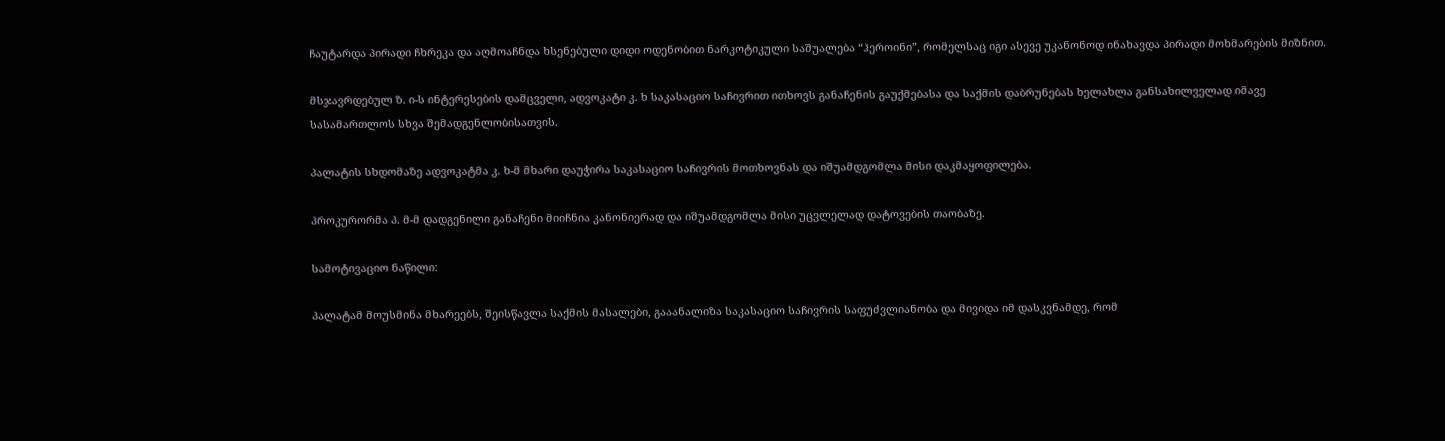ჩაუტარდა პირადი ჩხრეკა და აღმოაჩნდა ხსენებული დიდი ოდენობით ნარკოტიკული საშუალება “ჰეროინი”, რომელსაც იგი ასევე უკანონოდ ინახავდა პირადი მოხმარების მიზნით.

მსჯავრდებულ ზ. ი-ს ინტერესების დამცველი, ადვოკატი კ. ხ საკასაციო საჩივრით ითხოვს განაჩენის გაუქმებასა და საქმის დაბრუნებას ხელახლა განსახილველად იმავე სასამართლოს სხვა შემადგენლობისათვის.

პალატის სხდომაზე ადვოკატმა კ. ხ-მ მხარი დაუჭირა საკასაციო საჩივრის მოთხოვნას და იშუამდგომლა მისი დაკმაყოფილება.

პროკურორმა პ. მ-მ დადგენილი განაჩენი მიიჩნია კანონიერად და იშუამდგომლა მისი უცვლელად დატოვების თაობაზე.

სამოტივაციო ნაწილი:

პალატამ მოუსმინა მხარეებს, შეისწავლა საქმის მასალები, გააანალიზა საკასაციო საჩივრის საფუძვლიანობა და მივიდა იმ დასკვნამდე, რომ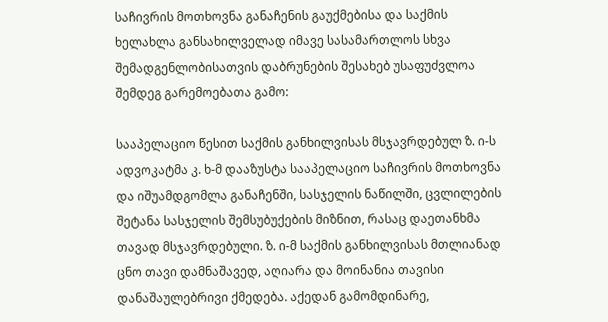საჩივრის მოთხოვნა განაჩენის გაუქმებისა და საქმის ხელახლა განსახილველად იმავე სასამართლოს სხვა შემადგენლობისათვის დაბრუნების შესახებ უსაფუძვლოა შემდეგ გარემოებათა გამო:

სააპელაციო წესით საქმის განხილვისას მსჯავრდებულ ზ. ი-ს ადვოკატმა კ. ხ-მ დააზუსტა სააპელაციო საჩივრის მოთხოვნა და იშუამდგომლა განაჩენში, სასჯელის ნაწილში, ცვლილების შეტანა სასჯელის შემსუბუქების მიზნით, რასაც დაეთანხმა თავად მსჯავრდებული. ზ. ი-მ საქმის განხილვისას მთლიანად ცნო თავი დამნაშავედ, აღიარა და მოინანია თავისი დანაშაულებრივი ქმედება. აქედან გამომდინარე,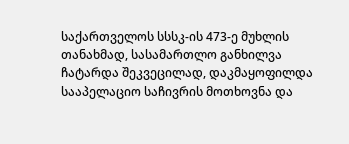საქართველოს სსსკ-ის 473-ე მუხლის თანახმად, სასამართლო განხილვა ჩატარდა შეკვეცილად, დაკმაყოფილდა სააპელაციო საჩივრის მოთხოვნა და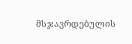მსჯავრდებულის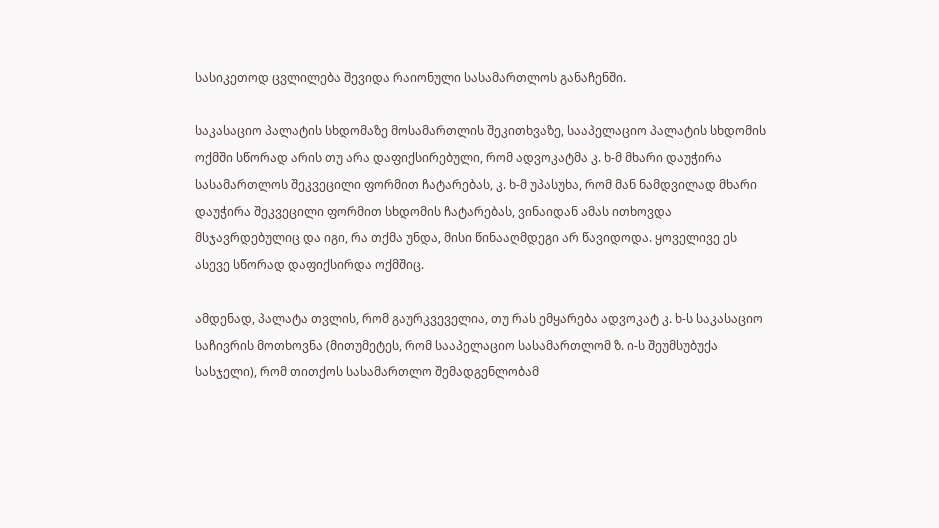სასიკეთოდ ცვლილება შევიდა რაიონული სასამართლოს განაჩენში.

საკასაციო პალატის სხდომაზე მოსამართლის შეკითხვაზე, სააპელაციო პალატის სხდომის ოქმში სწორად არის თუ არა დაფიქსირებული, რომ ადვოკატმა კ. ხ-მ მხარი დაუჭირა სასამართლოს შეკვეცილი ფორმით ჩატარებას, კ. ხ-მ უპასუხა, რომ მან ნამდვილად მხარი დაუჭირა შეკვეცილი ფორმით სხდომის ჩატარებას, ვინაიდან ამას ითხოვდა მსჯავრდებულიც და იგი, რა თქმა უნდა, მისი წინააღმდეგი არ წავიდოდა. ყოველივე ეს ასევე სწორად დაფიქსირდა ოქმშიც.

ამდენად, პალატა თვლის, რომ გაურკვეველია, თუ რას ემყარება ადვოკატ კ. ხ-ს საკასაციო საჩივრის მოთხოვნა (მითუმეტეს, რომ სააპელაციო სასამართლომ ზ. ი-ს შეუმსუბუქა სასჯელი), რომ თითქოს სასამართლო შემადგენლობამ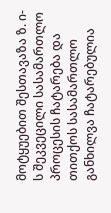მოტყუებით შესთავაზა ზ. ი-ს შეკვეცილი სასამართლო პროცესის ჩატარება და თითქოს სასამართლო განხილვა ჩატარებულია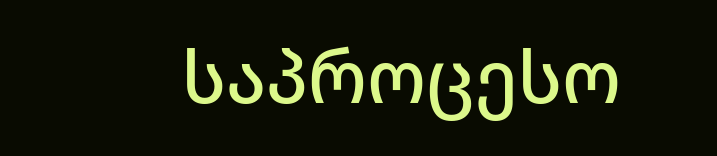საპროცესო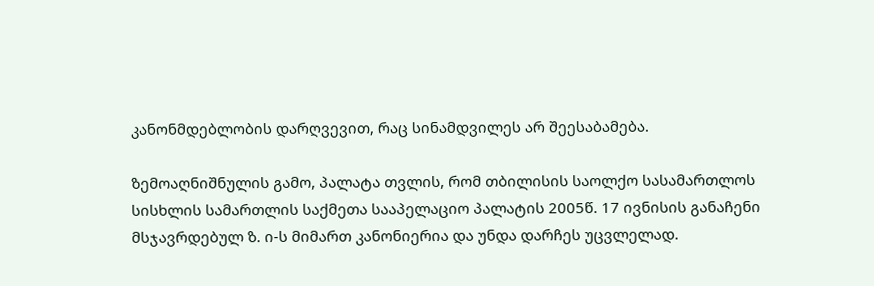კანონმდებლობის დარღვევით, რაც სინამდვილეს არ შეესაბამება.

ზემოაღნიშნულის გამო, პალატა თვლის, რომ თბილისის საოლქო სასამართლოს სისხლის სამართლის საქმეთა სააპელაციო პალატის 2005წ. 17 ივნისის განაჩენი მსჯავრდებულ ზ. ი-ს მიმართ კანონიერია და უნდა დარჩეს უცვლელად.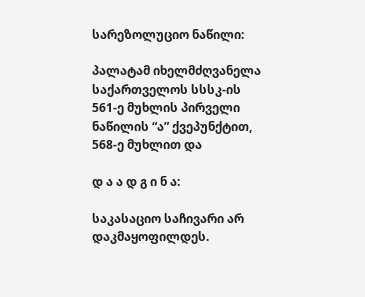სარეზოლუციო ნაწილი:

პალატამ იხელმძღვანელა საქართველოს სსსკ-ის 561-ე მუხლის პირველი ნაწილის “ა” ქვეპუნქტით, 568-ე მუხლით და

დ ა ა დ გ ი ნ ა:

საკასაციო საჩივარი არ დაკმაყოფილდეს.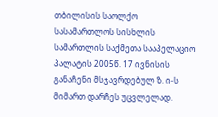თბილისის საოლქო სასამართლოს სისხლის სამართლის საქმეთა სააპელაციო პალატის 2005წ. 17 ივნისის განაჩენი მსჯავრდებულ ზ. ი-ს მიმართ დარჩეს უცვლელად.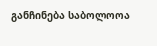განჩინება საბოლოოა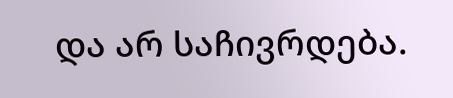და არ საჩივრდება.